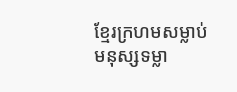ខ្មែរក្រហមសម្លាប់មនុស្សទម្លា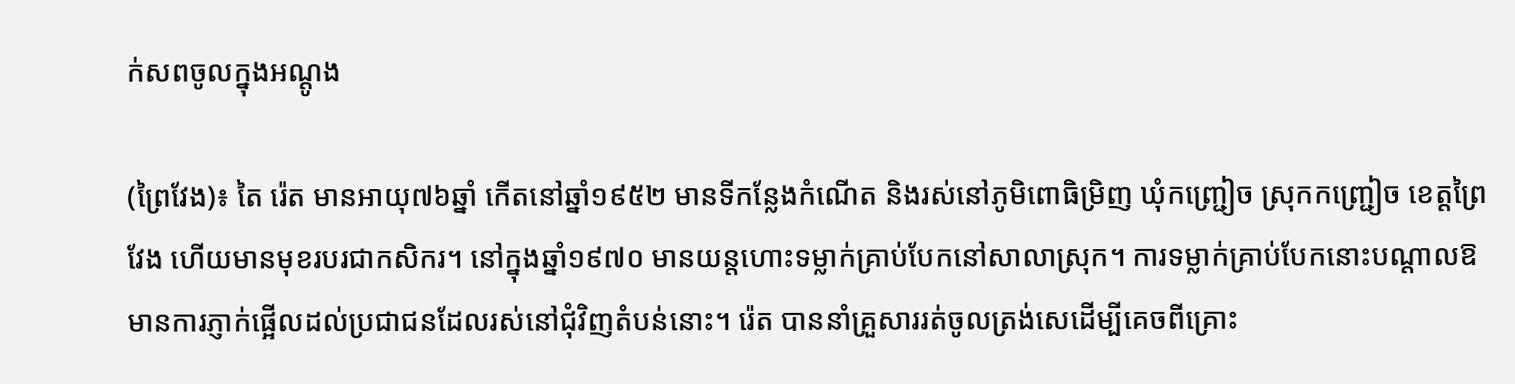ក់សពចូលក្នុងអណ្ដូង

(ព្រៃវែង)៖ តៃ រ៉េត មានអាយុ៧៦ឆ្នាំ កើតនៅឆ្នាំ១៩៥២ មានទីកន្លែងកំណើត និងរស់នៅភូមិពោធិម្រិញ ឃុំកញ្ជ្រៀច ស្រុកកញ្ជ្រៀច ខេត្តព្រៃវែង ហើយមានមុខរបរជាកសិករ។ នៅក្នុងឆ្នាំ១៩៧០ មានយន្តហោះទម្លាក់គ្រាប់បែកនៅសាលាស្រុក។ ការទម្លាក់គ្រាប់បែកនោះបណ្ដាលឱមានការភ្ញាក់ផ្អើលដល់ប្រជាជនដែលរស់នៅជុំវិញតំបន់នោះ។ រ៉េត បាននាំគ្រួសាររត់ចូលត្រង់សេដើម្បីគេចពីគ្រោះ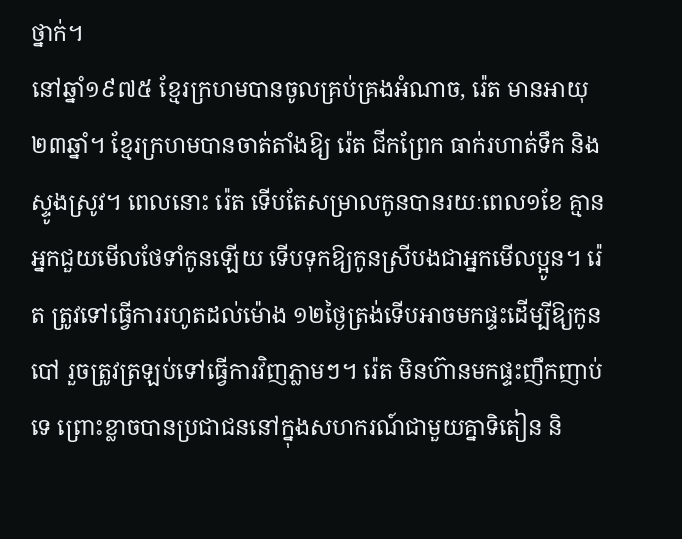ថ្នាក់។
នៅឆ្នាំ១៩៧៥ ខ្មែរក្រហមបានចូលគ្រប់គ្រងអំណាច, រ៉េត មានអាយុ២៣ឆ្នាំ។ ខ្មែរក្រហមបានចាត់តាំងឱ្យ រ៉េត ជីកព្រែក ធាក់រហាត់ទឹក និងស្ទូងស្រូវ។ ពេលនោះ រ៉េត ទើបតែសម្រាលកូនបានរយៈពេល១ខែ គ្មានអ្នកជួយមើលថែទាំកូនឡើយ ទើបទុកឱ្យកូនស្រីបងជាអ្នកមើលប្អូន។ រ៉េត ត្រូវទៅធ្វើការរហូតដល់ម៉ោង ១២ថ្ងៃត្រង់ទើបអាចមកផ្ទះដើម្បីឱ្យកូនបៅ រួចត្រូវត្រឡប់ទៅធ្វើការវិញភ្លាមៗ។ រ៉េត មិនហ៊ានមកផ្ទះញឹកញាប់ទេ ព្រោះខ្លាចបានប្រជាជននៅក្នុងសហករណ៍ជាមួយគ្នាទិតៀន និ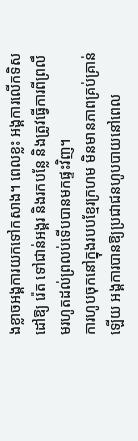ងខ្លាចអង្គការយកទៅកសាង។ ពេលខ្លះ អង្គការលើកទិសដៅឱ្យ រ៉េត ទៅជាន់អង្គរ និងរកបន្លែ និងត្រូវធ្វើការពីព្រលឹមរហូតដល់ព្រលប់ទើបបានមកផ្ទះវិញ។
ការហូបចុកនៅក្នុងរបបខ្មែរក្រហម មិនមានភាពគ្រប់គ្រាន់ឡើយ អង្គការបានឱ្យប្រជាជនហូបបាយនៅពេល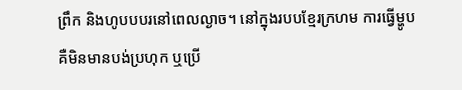ព្រឹក និងហូបបបរនៅពេលល្ងាច។ នៅក្នុងរបបខ្មែរក្រហម ការធ្វើម្ហូបគឺមិនមានបង់ប្រហុក ឬប្រើ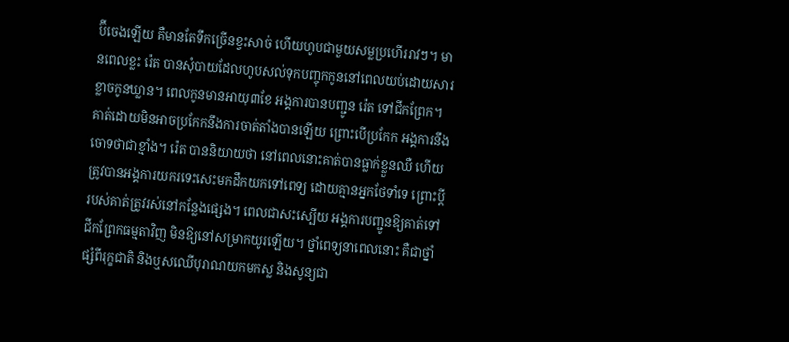ប៊ីចេងឡើយ គឺមានតែទឹកច្រើនខ្វះសាច់ ហើយហូបជាមួយសម្លប្រហើររាវៗ។ មានពេលខ្លះ រ៉េត បានសុំបាយដែលហូបសល់ទុកបញ្ចុកកូននៅពេលយប់ដោយសារខ្លាចកូនឃ្លាន។ ពេលកូនមានអាយុ៣ខែ អង្គការបានបញ្ជូន រ៉េត ទៅជីកព្រែក។ គាត់ដោយមិនអាចប្រកែកនឹងការចាត់តាំងបានឡើយ ព្រោះបើប្រកែក អង្គការនឹងចោទថាជាខ្មាំង។ រ៉េត បាននិយាយថា នៅពេលនោះគាត់បានធ្លាក់ខ្លួនឈឺ ហើយត្រូវបានអង្គការយករទេះសេះមកដឹកយកទៅពេទ្យ ដោយគ្មានអ្នកថែទាំទេ ព្រោះប្តីរបស់គាត់ត្រូវរស់នៅកន្លែងផ្សេង។ ពេលជាសះស្បើយ អង្គការបញ្ជូនឱ្យគាត់ទៅជីកព្រែកធម្មតាវិញ មិនឱ្យនៅសម្រាកយូរឡើយ។ ថ្នាំពេទ្យនាពេលនោះ គឺជាថ្នាំផ្សំពីរុក្ខជាតិ និងឬសឈើបុរាណយកមកស្ល និងសូន្យជា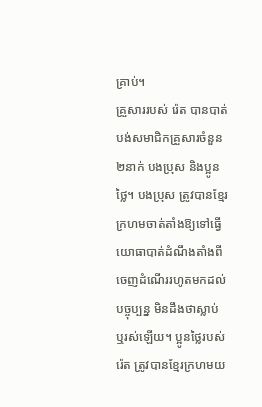គ្រាប់។
គ្រួសាររបស់ រ៉េត បានបាត់បង់សមាជិកគ្រួសារចំនួន២នាក់ បងប្រុស និងប្អូនថ្លៃ។ បងប្រុស ត្រូវបានខ្មែរក្រហមចាត់តាំងឱ្យទៅធ្វើយោធាបាត់ដំណឹងតាំងពីចេញដំណើររហូតមកដល់បច្ចុប្បន្ន មិនដឹងថាស្លាប់ ឬរស់ឡើយ។ ប្អូនថ្លៃរបស់ រ៉េត ត្រូវបានខ្មែរក្រហមយ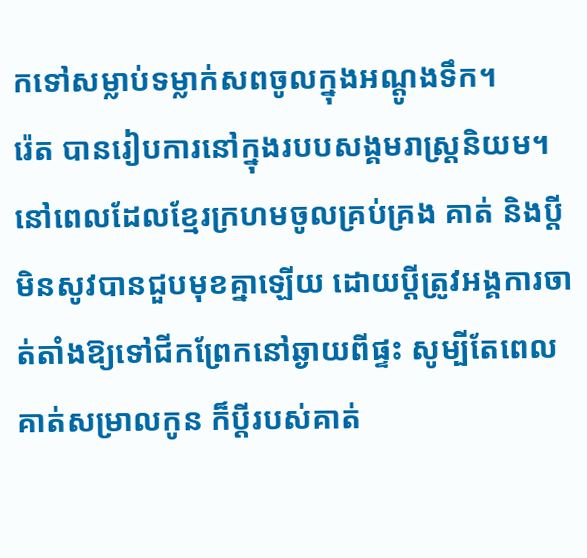កទៅសម្លាប់ទម្លាក់សពចូលក្នុងអណ្តូងទឹក។
រ៉េត បានរៀបការនៅក្នុងរបបសង្គមរាស្ត្រនិយម។ នៅពេលដែលខ្មែរក្រហមចូលគ្រប់គ្រង គាត់ និងប្ដីមិនសូវបានជួបមុខគ្នាឡើយ ដោយប្តីត្រូវអង្គការចាត់តាំងឱ្យទៅជីកព្រែកនៅឆ្ងាយពីផ្ទះ សូម្បីតែពេលគាត់សម្រាលកូន ក៏ប្តីរបស់គាត់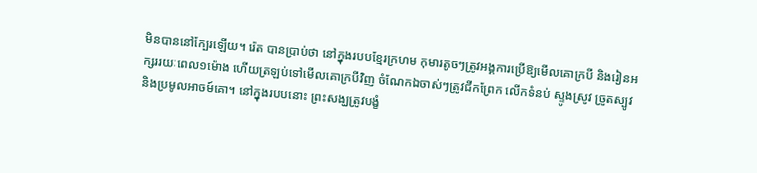មិនបាននៅក្បែរឡើយ។ រ៉េត បានប្រាប់ថា នៅក្នុងរបបខ្មែរក្រហម កុមារតូចៗត្រូវអង្គការប្រើឱ្យមើលគោក្របី និងរៀនអក្សររយៈពេល១ម៉ោង ហើយត្រឡប់ទៅមើលគោក្របីវិញ ចំណែកឯចាស់ៗត្រូវជីកព្រែក លើកទំនប់ ស្ទូងស្រូវ ច្រូតស្បូវ និងប្រមូលអាចម៍គោ។ នៅក្នុងរបបនោះ ព្រះសង្ឃត្រូវបង្ខំ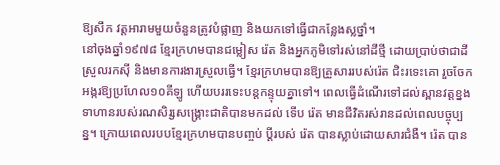ឱ្យសឹក វត្តអារាមមួយចំនួនត្រូវបំផ្លាញ និងយកទៅធ្វើជាកន្លែងស្លថ្នាំ។
នៅចុងឆ្នាំ១៩៧៨ ខ្មែរក្រហមបានជម្លៀស រ៉េត និងអ្នកភូមិទៅរស់នៅដីថ្មី ដោយប្រាប់ថាជាដីស្រួលរកស៊ី និងមានការងារស្រួលធ្វើ។ ខ្មែរក្រហមបានឱ្យគ្រួសាររបស់រ៉េត ជិះរទេះគោ រួចចែកអង្ករឱ្យប្រហែល១០គីឡូ ហើយបររទេះបន្តកន្ទុយគ្នាទៅ។ ពេលធ្វើដំណើរទៅដល់ស្ពានវត្តខ្នង ទាហានរបស់រណសិរ្សសង្គ្រោះជាតិបានមកដល់ ទើប រ៉េត មានជីវិតរស់រានដល់ពេលបច្ចុប្បន្ន។ ក្រោយពេលរបបខ្មែរក្រហមបានបញ្ចប់ ប្តីរបស់ រ៉េត បានស្លាប់ដោយសារជំងឺ។ រ៉េត បាន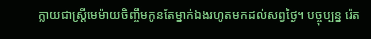ក្លាយជាស្ត្រីមេម៉ាយចិញ្ចឹមកូនតែម្នាក់ឯងរហូតមកដល់សព្វថ្ងៃ។ បច្ចុប្បន្ន រ៉េត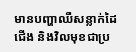មានបញ្ហាឈឺសន្លាក់ដៃជើង និងវិលមុខជាប្រ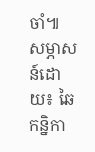ចាំ៕
សម្ភាសន៍ដោយ៖ ឆៃ កន្និកា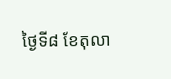ថ្ងៃទី៨ ខែតុលា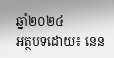ឆ្នាំ២០២៤
អត្ថបទដោយ៖ នេន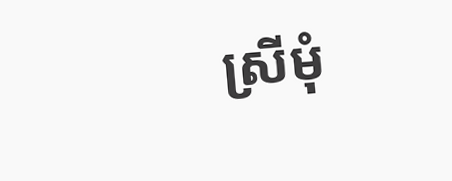ស្រីមុំ